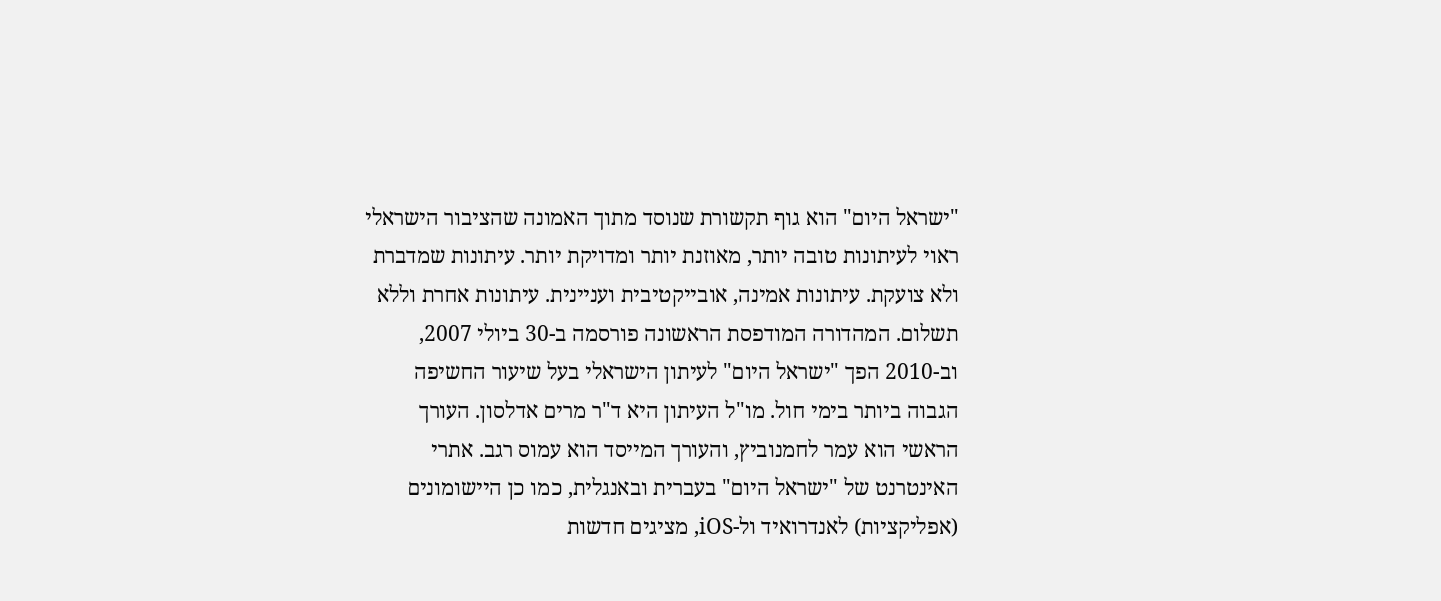"ישראל היום" הוא גוף תקשורת שנוסד מתוך האמונה שהציבור הישראלי ראוי לעיתונות טובה יותר, מאוזנת יותר ומדויקת יותר. עיתונות שמדברת ולא צועקת. עיתונות אמינה, אובייקטיבית ועניינית. עיתונות אחרת וללא תשלום. המהדורה המודפסת הראשונה פורסמה ב-30 ביולי 2007, וב-2010 הפך "ישראל היום" לעיתון הישראלי בעל שיעור החשיפה הגבוה ביותר בימי חול. מו"ל העיתון היא ד"ר מרים אדלסון. העורך הראשי הוא עמר לחמנוביץ, והעורך המייסד הוא עמוס רגב. אתרי האינטרנט של "ישראל היום" בעברית ובאנגלית, כמו כן היישומונים (אפליקציות) לאנדרואיד ול-iOS, מציגים חדשות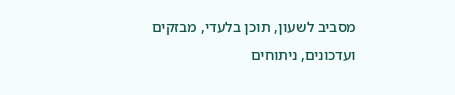מסביב לשעון, תוכן בלעדי, מבזקים ועדכונים, ניתוחים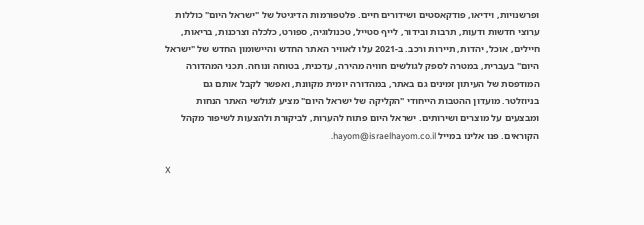ופרשנויות, וידיאו, פודקאסטים ושידורים חיים. פלטפורמות הדיגיטל של "ישראל היום" כוללות ערוצי חדשות ודעות, תרבות ובידור, לייף סטייל, טכנולוגיה, ספורט, כלכלה וצרכנות, בריאות, חיילים, אוכל, יהדות, תיירות ורכב. ב-2021 עלו לאוויר האתר החדש והיישומון החדש של "ישראל היום" בעברית, במטרה לספק לגולשים חוויה מהירה, עדכנית, בטוחה ונוחה. תכני המהדורה המודפסת של העיתון זמינים גם באתר, במהדורה יומית מקוונת, ואפשר לקבל אותם גם בניוזלטר. מועדון ההטבות הייחודי "הקליקה של ישראל היום" מציע לגולשי האתר הנחות ומבצעים על מוצרים ושירותים. ישראל היום פתוח להערות, לביקורת ולהצעות לשיפור מקהל הקוראים. פנו אלינו במייל hayom@israelhayom.co.il.

X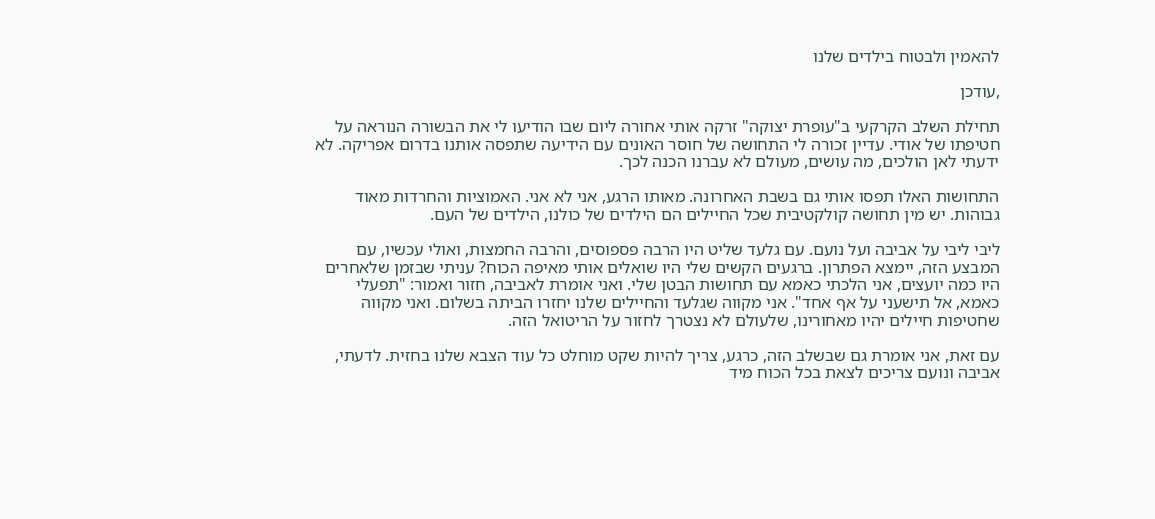להאמין ולבטוח בילדים שלנו

,עודכן

תחילת השלב הקרקעי ב"עופרת יצוקה" זרקה אותי אחורה ליום שבו הודיעו לי את הבשורה הנוראה על חטיפתו של אודי. עדיין זכורה לי התחושה של חוסר האונים עם הידיעה שתפסה אותנו בדרום אפריקה. לא ידעתי לאן הולכים, מה עושים, מעולם לא עברנו הכנה לכך.

התחושות האלו תפסו אותי גם בשבת האחרונה. מאותו הרגע, אני לא אני. האמוציות והחרדות מאוד גבוהות. יש מין תחושה קולקטיבית שכל החיילים הם הילדים של כולנו, הילדים של העם.

ליבי ליבי על אביבה ועל נועם. עם גלעד שליט היו הרבה פספוסים, והרבה החמצות, ואולי עכשיו, עם המבצע הזה, יימצא הפתרון. ברגעים הקשים שלי היו שואלים אותי מאיפה הכוח? עניתי שבזמן שלאחרים היו כמה יועצים, אני הלכתי כאמא עם תחושות הבטן שלי. ואני אומרת לאביבה, חזור ואמור: "תפעלי כאמא, אל תישעני על אף אחד". אני מקווה שגלעד והחיילים שלנו יחזרו הביתה בשלום. ואני מקווה שחטיפות חיילים יהיו מאחורינו, שלעולם לא נצטרך לחזור על הריטואל הזה.

עם זאת, אני אומרת גם שבשלב הזה, כרגע, צריך להיות שקט מוחלט כל עוד הצבא שלנו בחזית. לדעתי, אביבה ונועם צריכים לצאת בכל הכוח מיד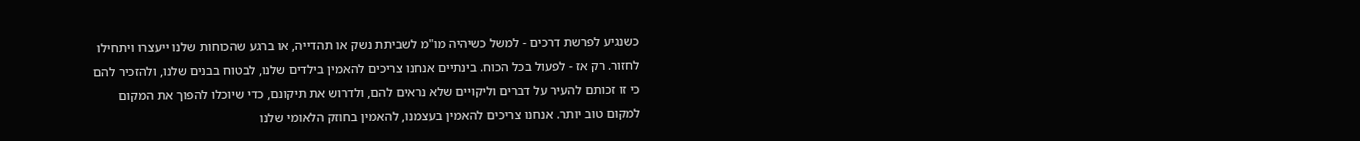כשנגיע לפרשת דרכים - למשל כשיהיה מו"מ לשביתת נשק או תהדייה, או ברגע שהכוחות שלנו ייעצרו ויתחילו לחזור. רק אז - לפעול בכל הכוח. בינתיים אנחנו צריכים להאמין בילדים שלנו, לבטוח בבנים שלנו, ולהזכיר להם כי זו זכותם להעיר על דברים וליקויים שלא נראים להם, ולדרוש את תיקונם, כדי שיוכלו להפוך את המקום למקום טוב יותר. אנחנו צריכים להאמין בעצמנו, להאמין בחוזק הלאומי שלנו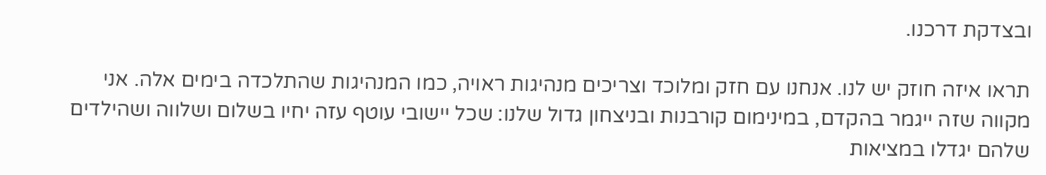ובצדקת דרכנו.

תראו איזה חוזק יש לנו. אנחנו עם חזק ומלוכד וצריכים מנהיגות ראויה, כמו המנהיגות שהתלכדה בימים אלה. אני מקווה שזה ייגמר בהקדם, במינימום קורבנות ובניצחון גדול שלנו: שכל יישובי עוטף עזה יחיו בשלום ושלווה ושהילדים שלהם יגדלו במציאות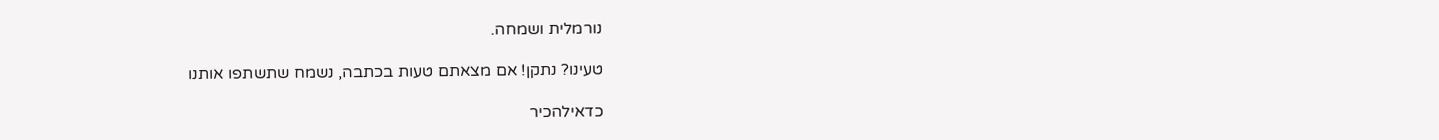נורמלית ושמחה.

טעינו? נתקן! אם מצאתם טעות בכתבה, נשמח שתשתפו אותנו

כדאילהכיר